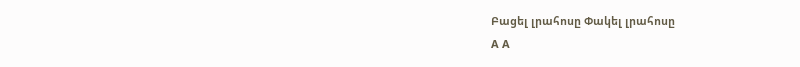Բացել լրահոսը Փակել լրահոսը
A A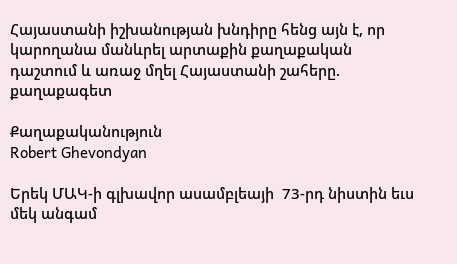Հայաստանի իշխանության խնդիրը հենց այն է, որ կարողանա մանևրել արտաքին քաղաքական դաշտում և առաջ մղել Հայաստանի շահերը. քաղաքագետ

Քաղաքականություն
Robert Ghevondyan

Երեկ ՄԱԿ-ի գլխավոր ասամբլեայի  73-րդ նիստին եւս մեկ անգամ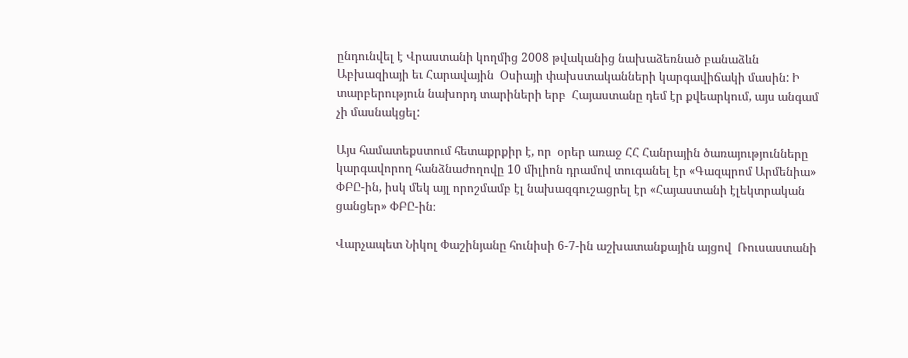ընդունվել է Վրաստանի կողմից 2008 թվականից նախաձեռնած բանաձևն Աբխազիայի եւ Հարավային  Օսիայի փախստականների կարգավիճակի մասին: Ի տարբերություն նախորդ տարիների երբ  Հայաստանը դեմ էր քվեարկում, այս անգամ չի մասնակցել:

Այս համատեքստում հետաքրքիր է, որ  օրեր առաջ ՀՀ Հանրային ծառայությունները կարգավորող հանձնաժողովը 10 միլիոն դրամով տուգանել էր «Գազպրոմ Արմենիա» ՓԲԸ-ին, իսկ մեկ այլ որոշմամբ էլ նախազգուշացրել էր «Հայաստանի էլեկտրական ցանցեր» ՓԲԸ-ին։

Վարչապետ Նիկոլ Փաշինյանը հունիսի 6-7-ին աշխատանքային այցով  Ռուսաստանի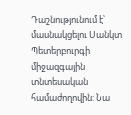Դաշնությունում է՝ մասնակցելու Սանկտ Պետերբուրգի միջազգային տնտեսական համաժողովին: Նա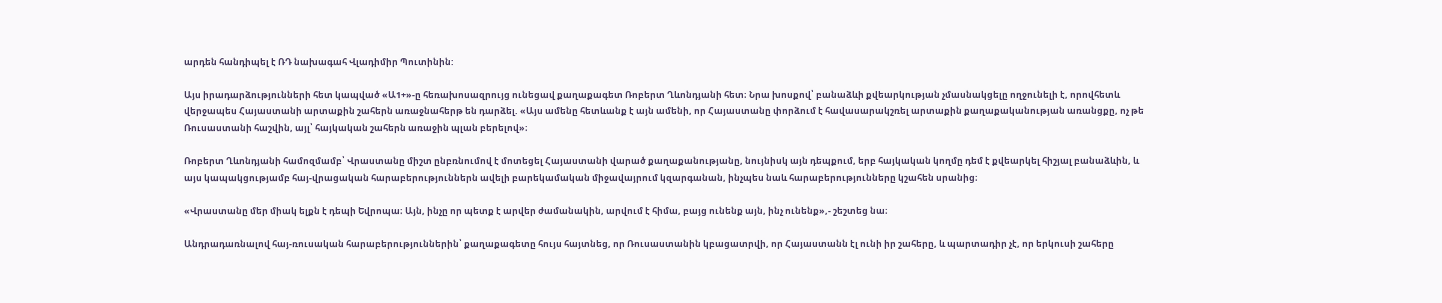արդեն հանդիպել է ՌԴ նախագահ Վլադիմիր Պուտինին:

Այս իրադարձությունների հետ կապված «Ա1+»-ը հեռախոսազրույց ունեցավ քաղաքագետ Ռոբերտ Ղևոնդյանի հետ։ Նրա խոսքով՝ բանաձևի քվեարկության չմասնակցելը ողջունելի է, որովհետև վերջապես Հայաստանի արտաքին շահերն առաջնահերթ են դարձել. «Այս ամենը հետևանք է այն ամենի, որ Հայաստանը փորձում է հավասարակշռել արտաքին քաղաքականության առանցքը, ոչ թե Ռուսաստանի հաշվին, այլ՝ հայկական շահերն առաջին պլան բերելով»։

Ռոբերտ Ղևոնդյանի համոզմամբ՝ Վրաստանը միշտ ընբռնումով է մոտեցել Հայաստանի վարած քաղաքանությանը, նույնիսկ այն դեպքում, երբ հայկական կողմը դեմ է քվեարկել հիշյալ բանաձևին, և այս կապակցությամբ հայ-վրացական հարաբերություններն ավելի բարեկամական միջավայրում կզարգանան, ինչպես նաև հարաբերությունները կշահեն սրանից։

«Վրաստանը մեր միակ ելքն է դեպի Եվրոպա։ Այն, ինչը որ պետք է արվեր ժամանակին, արվում է հիմա, բայց ունենք այն, ինչ ունենք»,- շեշտեց նա։

Անդրադառնալով հայ-ռուսական հարաբերություններին՝ քաղաքագետը հույս հայտնեց, որ Ռուսաստանին կբացատրվի, որ Հայաստանն էլ ունի իր շահերը, և պարտադիր չէ, որ երկուսի շահերը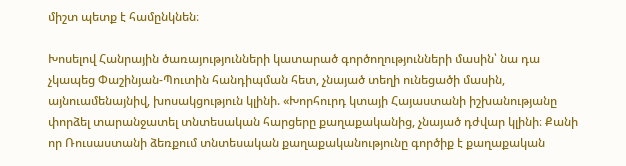միշտ պետք է համընկնեն։

Խոսելով Հանրային ծառայությունների կատարած գործողությունների մասին՝ նա դա չկապեց Փաշինյան-Պուտին հանդիպման հետ, չնայած տեղի ունեցածի մասին, այնուամենայնիվ, խոսակցություն կլինի. «Խորհուրդ կտայի Հայաստանի իշխանությանը փորձել տարանջատել տնտեսական հարցերը քաղաքականից, չնայած դժվար կլինի։ Քանի որ Ռուսաստանի ձեռքում տնտեսական քաղաքականությունը գործիք է քաղաքական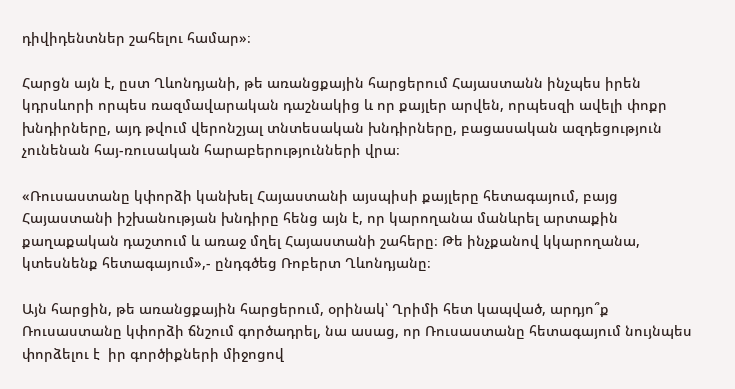դիվիդենտներ շահելու համար»։

Հարցն այն է, ըստ Ղևոնդյանի, թե առանցքային հարցերում Հայաստանն ինչպես իրեն կդրսևորի որպես ռազմավարական դաշնակից և որ քայլեր արվեն, որպեսզի ավելի փոքր խնդիրները, այդ թվում վերոնշյալ տնտեսական խնդիրները, բացասական ազդեցություն չունենան հայ-ռուսական հարաբերությունների վրա։

«Ռուսաստանը կփորձի կանխել Հայաստանի այսպիսի քայլերը հետագայում, բայց Հայաստանի իշխանության խնդիրը հենց այն է, որ կարողանա մանևրել արտաքին քաղաքական դաշտում և առաջ մղել Հայաստանի շահերը։ Թե ինչքանով կկարողանա, կտեսնենք հետագայում»,- ընդգծեց Ռոբերտ Ղևոնդյանը։

Այն հարցին, թե առանցքային հարցերում, օրինակ՝ Ղրիմի հետ կապված, արդյո՞ք Ռուսաստանը կփորձի ճնշում գործադրել, նա ասաց, որ Ռուսաստանը հետագայում նույնպես փորձելու է  իր գործիքների միջոցով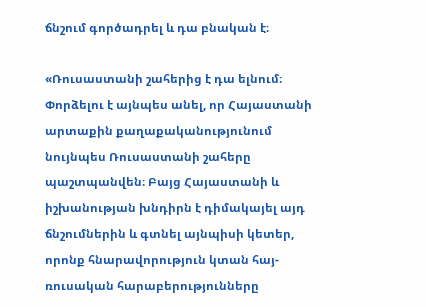ճնշում գործադրել և դա բնական է։

«Ռուսաստանի շահերից է դա ելնում։ Փորձելու է այնպես անել, որ Հայաստանի արտաքին քաղաքականությունում նույնպես Ռուսաստանի շահերը պաշտպանվեն։ Բայց Հայաստանի և իշխանության խնդիրն է դիմակայել այդ ճնշումներին և գտնել այնպիսի կետեր, որոնք հնարավորություն կտան հայ-ռուսական հարաբերությունները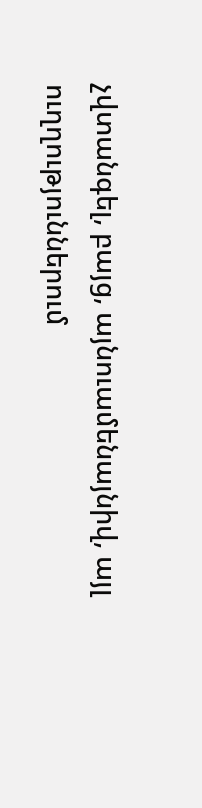չվտանգել, բայց, այնուամենայնիվ, այլ ուղղություններում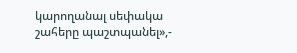կարողանալ սեփակա շահերը պաշտպանել»,-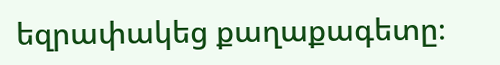եզրափակեց քաղաքագետը։